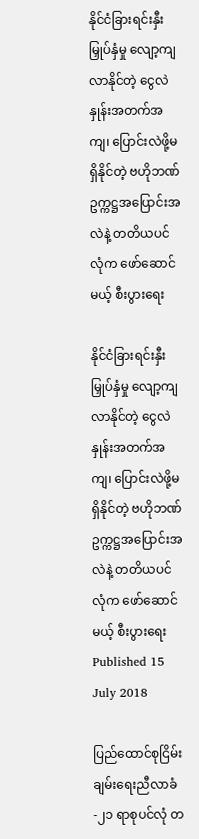နိုင်ငံခြားရင်းနှီးမြှုပ်နှံမှု လျော့ကျလာနိုင်တဲ့ ငွေလဲနှုန်းအတက်အကျ၊ ပြောင်းလဲဖို့မရှိနိုင်တဲ့ ဗဟိုဘဏ်ဥက္ကဋ္ဌအပြောင်းအလဲနဲ့ တတိယပင်လုံက ဖော်ဆောင်မယ့် စီးပွားရေး

နိုင်ငံခြားရင်းနှီးမြှုပ်နှံမှု လျော့ကျလာနိုင်တဲ့ ငွေလဲနှုန်းအတက်အကျ၊ ပြောင်းလဲဖို့မရှိနိုင်တဲ့ ဗဟိုဘဏ်ဥက္ကဋ္ဌအပြောင်းအလဲနဲ့ တတိယပင်လုံက ဖော်ဆောင်မယ့် စီးပွားရေး
Published 15 July 2018

ပြည်ထောင်စုငြိမ်းချမ်းရေးညီလာခံ-၂၁ ရာစုပင်လုံ တ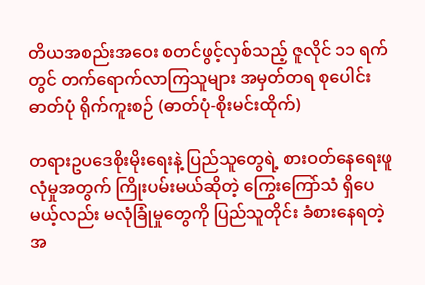တိယအစည်းအဝေး စတင်ဖွင့်လှစ်သည့် ဇူလိုင် ၁၁ ရက်တွင် တက်ရောက်လာကြသူများ အမှတ်တရ စုပေါင်းဓာတ်ပုံ ရိုက်ကူးစဉ် (ဓာတ်ပုံ-စိုးမင်းထိုက်)

တရားဥပဒေစိုးမိုးရေးနဲ့ ပြည်သူတွေရဲ့ စားဝတ်နေရေးဖူလုံမှုအတွက် ကြိုးပမ်းမယ်ဆိုတဲ့ ကြွေးကြော်သံ ရှိပေမယ့်လည်း မလုံခြုံမှုတွေကို ပြည်သူတိုင်း ခံစားနေရတဲ့အ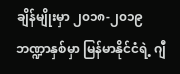ချိန်မျိုးမှာ ၂၀၁၈-၂၀၁၉ ဘဏ္ဍာနှစ်မှာ မြန်မာနိုင်ငံရဲ့ ဂျီ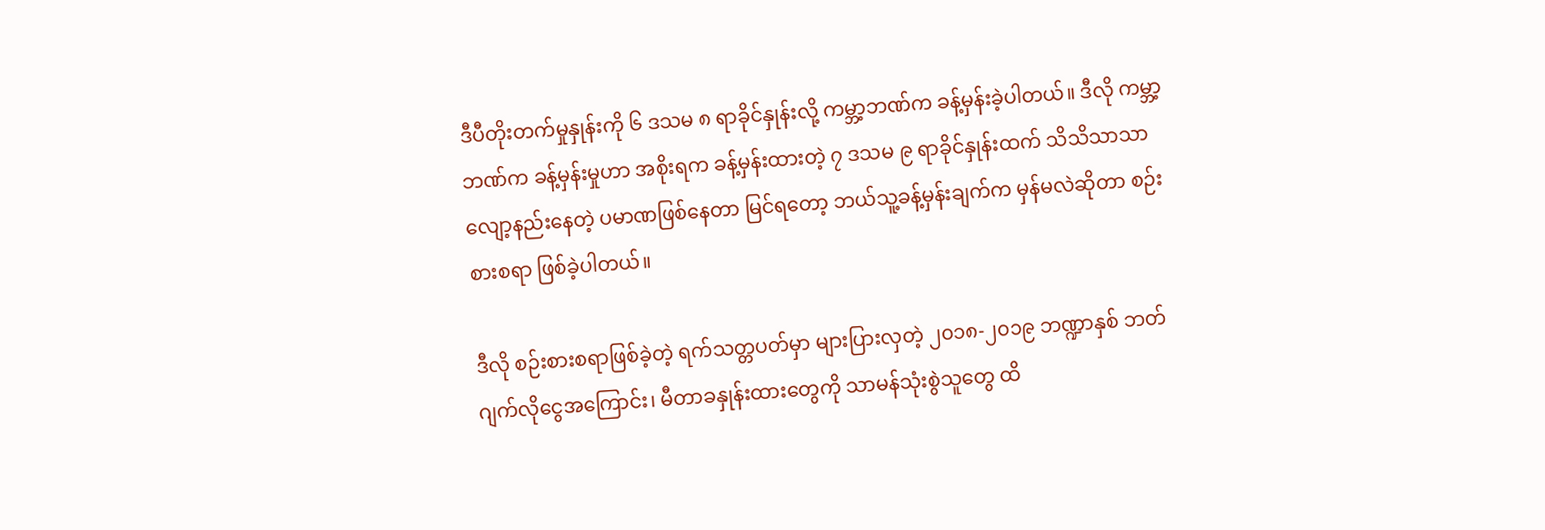ဒီပီတိုးတက်မှုနှုန်းကို ၆ ဒသမ ၈ ရာခိုင်နှုန်းလို့ ကမ္ဘာ့ဘဏ်က ခန့်မှန်းခဲ့ပါတယ်။ ဒီလို ကမ္ဘာ့ဘဏ်က ခန့်မှန်းမှုဟာ အစိုးရက ခန့်မှန်းထားတဲ့ ၇ ဒသမ ၉ ရာခိုင်နှုန်းထက် သိသိသာသာ လျော့နည်းနေတဲ့ ပမာဏဖြစ်နေတာ မြင်ရတော့ ဘယ်သူ့ခန့်မှန်းချက်က မှန်မလဲဆိုတာ စဉ်းစားစရာ ဖြစ်ခဲ့ပါတယ်။

ဒီလို စဉ်းစားစရာဖြစ်ခဲ့တဲ့ ရက်သတ္တပတ်မှာ များပြားလှတဲ့ ၂၀၁၈-၂၀၁၉ ဘဏ္ဍာနှစ် ဘတ်ဂျက်လိုငွေအကြောင်း၊ မီတာခနှုန်းထားတွေကို သာမန်သုံးစွဲသူတွေ ထိ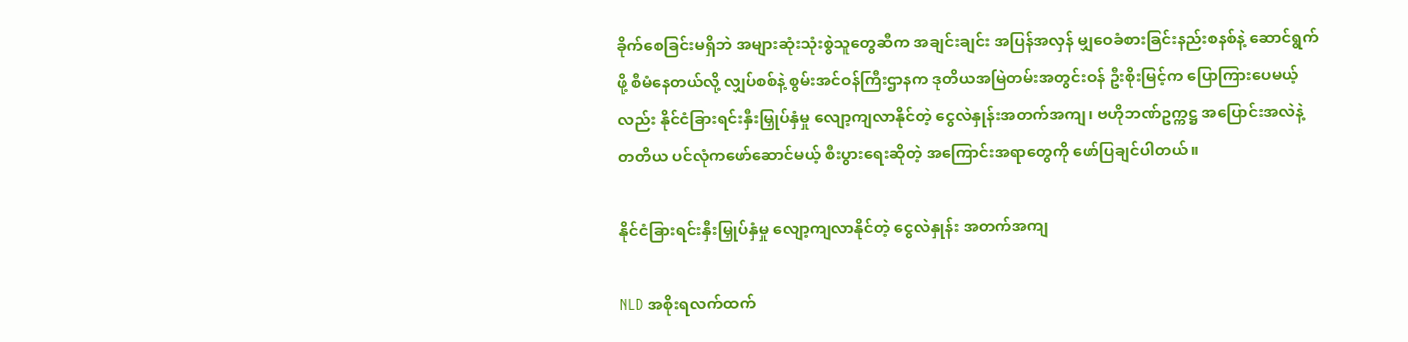ခိုက်စေခြင်းမရှိဘဲ အများဆုံးသုံးစွဲသူတွေဆီက အချင်းချင်း အပြန်အလှန် မျှဝေခံစားခြင်းနည်းစနစ်နဲ့ ဆောင်ရွက်ဖို့ စီမံနေတယ်လို့ လျှပ်စစ်နဲ့ စွမ်းအင်ဝန်ကြီးဌာနက ဒုတိယအမြဲတမ်းအတွင်းဝန် ဦးစိုးမြင့်က ပြောကြားပေမယ့်လည်း နိုင်ငံခြားရင်းနှီးမြှုပ်နှံမှု လျော့ကျလာနိုင်တဲ့ ငွေလဲနှုန်းအတက်အကျ၊ ဗဟိုဘဏ်ဥက္ကဋ္ဌ အပြောင်းအလဲနဲ့ တတိယ ပင်လုံကဖော်ဆောင်မယ့် စီးပွားရေးဆိုတဲ့ အကြောင်းအရာတွေကို ဖော်ပြချင်ပါတယ်။

နိုင်ငံခြားရင်းနှီးမြှုပ်နှံမှု လျော့ကျလာနိုင်တဲ့ ငွေလဲနှုန်း အတက်အကျ

NLD အစိုးရလက်ထက်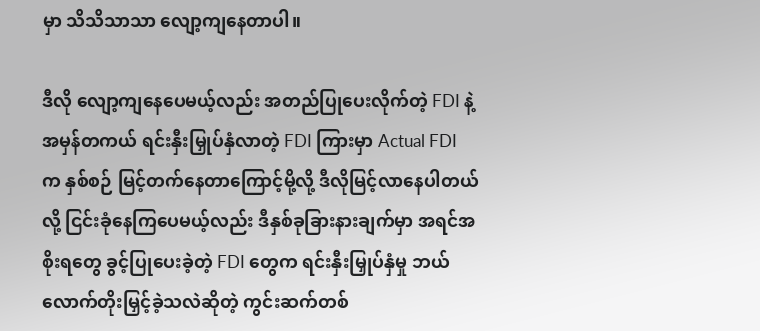မှာ သိသိသာသာ လျော့ကျနေတာပါ။

ဒီလို လျော့ကျနေပေမယ့်လည်း အတည်ပြုပေးလိုက်တဲ့ FDI နဲ့ အမှန်တကယ် ရင်းနှီးမြှုပ်နှံလာတဲ့ FDI ကြားမှာ Actual FDI က နှစ်စဉ် မြင့်တက်နေတာကြောင့်မို့လို့ ဒီလိုမြင့်လာနေပါတယ်လို့ ငြင်းခုံနေကြပေမယ့်လည်း ဒီနှစ်ခုခြားနားချက်မှာ အရင်အစိုးရတွေ ခွင့်ပြုပေးခဲ့တဲ့ FDI တွေက ရင်းနှီးမြှုပ်နှံမှု ဘယ်လောက်တိုးမြှင့်ခဲ့သလဲဆိုတဲ့ ကွင်းဆက်တစ်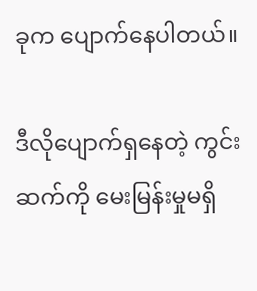ခုက ပျောက်နေပါတယ်။

ဒီလိုပျောက်ရှနေတဲ့ ကွင်းဆက်ကို မေးမြန်းမှုမရှိ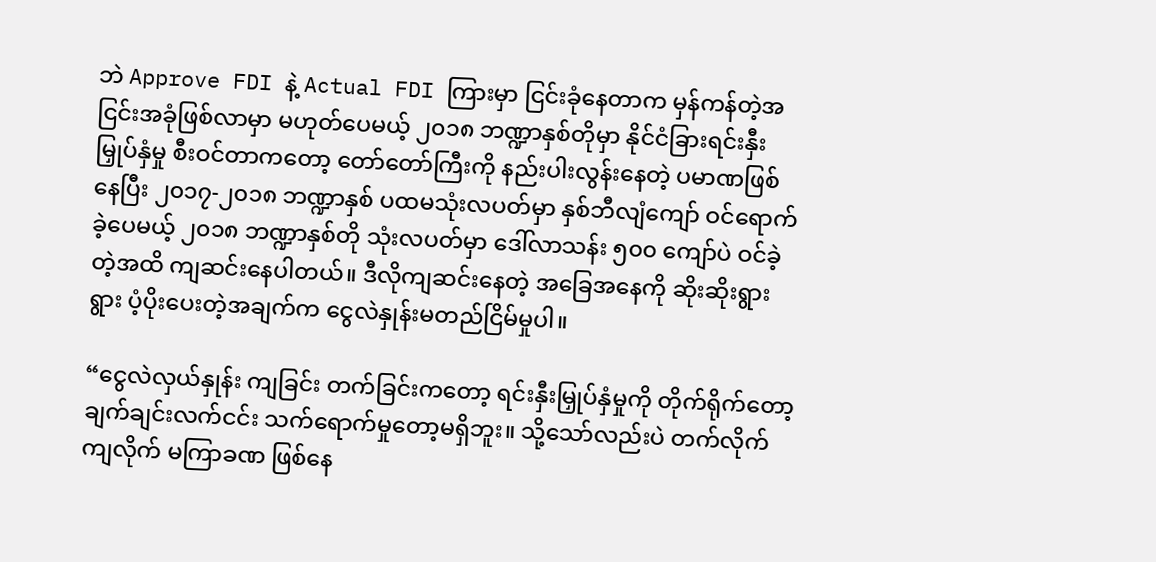ဘဲ Approve FDI နဲ့ Actual FDI ကြားမှာ ငြင်းခုံနေတာက မှန်ကန်တဲ့အငြင်းအခုံဖြစ်လာမှာ မဟုတ်ပေမယ့် ၂၀၁၈ ဘဏ္ဍာနှစ်တိုမှာ နိုင်ငံခြားရင်းနှီးမြှုပ်နှံမှု စီးဝင်တာကတော့ တော်တော်ကြီးကို နည်းပါးလွန်းနေတဲ့ ပမာဏဖြစ်နေပြီး ၂၀၁၇-၂၀၁၈ ဘဏ္ဍာနှစ် ပထမသုံးလပတ်မှာ နှစ်ဘီလျံကျော် ဝင်ရောက်ခဲ့ပေမယ့် ၂၀၁၈ ဘဏ္ဍာနှစ်တို သုံးလပတ်မှာ ဒေါ်လာသန်း ၅၀၀ ကျော်ပဲ ဝင်ခဲ့တဲ့အထိ ကျဆင်းနေပါတယ်။ ဒီလိုကျဆင်းနေတဲ့ အခြေအနေကို ဆိုးဆိုးရွားရွား ပံ့ပိုးပေးတဲ့အချက်က ငွေလဲနှုန်းမတည်ငြိမ်မှုပါ။

“ငွေလဲလှယ်နှုန်း ကျခြင်း တက်ခြင်းကတော့ ရင်းနှီးမြှုပ်နှံမှုကို တိုက်ရိုက်တော့ ချက်ချင်းလက်ငင်း သက်ရောက်မှုတော့မရှိဘူး။ သို့သော်လည်းပဲ တက်လိုက် ကျလိုက် မကြာခဏ ဖြစ်နေ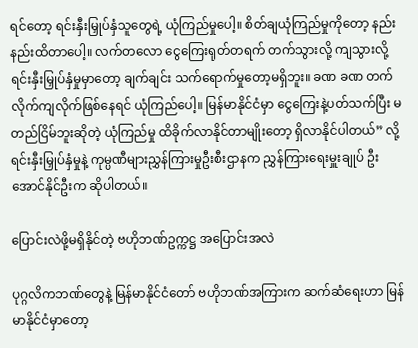ရင်တော့ ရင်းနှီးမြှုပ်နှံသူတွေရဲ့ ယုံကြည်မှုပေါ့။ စိတ်ချယုံကြည်မှုကိုတော့ နည်းနည်းထိတာပေါ့။ လက်တလော ငွေကြေးရုတ်တရက် တက်သွားလို့ ကျသွားလို့ ရင်းနှီးမြှုပ်နှံမှုမှာတော့ ချက်ချင်း သက်ရောက်မှုတော့မရှိဘူး။ ခဏ ခဏ တက်လိုက်ကျလိုက်ဖြစ်နေရင် ယုံကြည်ပေါ့။ မြန်မာနိုင်ငံမှာ ငွေကြေးနဲ့ပတ်သက်ပြီး မတည်ငြိမ်ဘူးဆိုတဲ့ ယုံကြည်မှု ထိခိုက်လာနိုင်တာမျိုးတော့ ရှိလာနိုင်ပါတယ်” လို့ ရင်းနှီးမြှုပ်နှံမှုနဲ့ ကုမ္ပဏီများညွှန်ကြားမှုဦးစီးဌာနက ညွှန်ကြားရေးမှူးချုပ် ဦးအောင်နိုင်ဦးက ဆိုပါတယ်။

ပြောင်းလဲဖို့မရှိနိုင်တဲ့ ဗဟိုဘဏ်ဥက္ကဋ္ဌ အပြောင်းအလဲ

ပုဂ္ဂလိကဘဏ်တွေနဲ့ မြန်မာနိုင်ငံတော် ဗဟိုဘဏ်အကြားက ဆက်ဆံရေးဟာ မြန်မာနိုင်ငံမှာတော့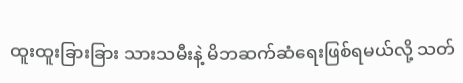ထူးထူးခြားခြား သားသမီးနဲ့ မိဘဆက်ဆံရေးဖြစ်ရမယ်လို့ သတ်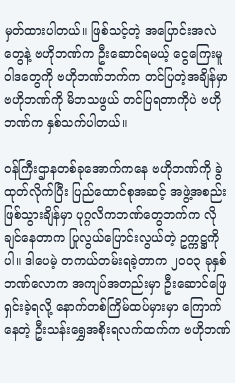မှတ်ထားပါတယ်။ ဖြစ်သင့်တဲ့ အပြောင်းအလဲတွေနဲ့ ဗဟိုဘဏ်က ဦးဆောင်ရမယ့် ငွေကြေးမူဝါဒတွေကို ဗဟိုဘဏ်ဘက်က တင်ပြတဲ့အချိန်မှာ ဗဟိုဘဏ်ကို မိဘသဖွယ် တင်ပြရတာကိုပဲ ဗဟိုဘဏ်က နှစ်သက်ပါတယ်။

ဝန်ကြီးဌာနတစ်ခုအောက်ကနေ ဗဟိုဘဏ်ကို ခွဲထုတ်လိုက်ပြီး ပြည်ထောင်စုအဆင့် အဖွဲ့အစည်း ဖြစ်သွားချိန်မှာ ပုဂ္ဂလိကဘဏ်တွေဘက်က လိုချင်နေတာက ပြုလွယ်ပြောင်းလွယ်တဲ့ ဥက္ကဋ္ဌကိုပါ။ ဒါပေမဲ့ တကယ်တမ်းရခဲ့တာက ၂၀၀၃ ခုနှစ် ဘဏ်လောက အကျပ်အတည်းမှာ ဦးဆောင်ဖြေရှင်းခဲ့ရလို့ နောက်တစ်ကြိမ်ထပ်မှားမှာ ကြောက်နေတဲ့ ဦးသန်းရွှေအစိုးရလက်ထက်က ဗဟိုဘဏ်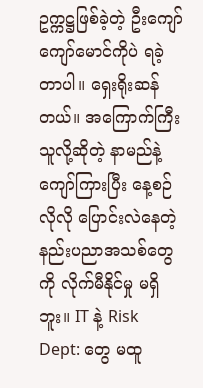ဥက္ကဋ္ဌဖြစ်ခဲ့တဲ့ ဦးကျော်ကျော်မောင်ကိုပဲ ရခဲ့တာပါ။ ရှေးရိုးဆန်တယ်။ အကြောက်ကြီးသူလို့ဆိုတဲ့ နာမည်နဲ့ ကျော်ကြားပြီး နေ့စဉ်လိုလို ပြောင်းလဲနေတဲ့ နည်းပညာအသစ်တွေကို လိုက်မီနိုင်မှု မရှိဘူး။ IT နဲ့ Risk Dept: တွေ မထူ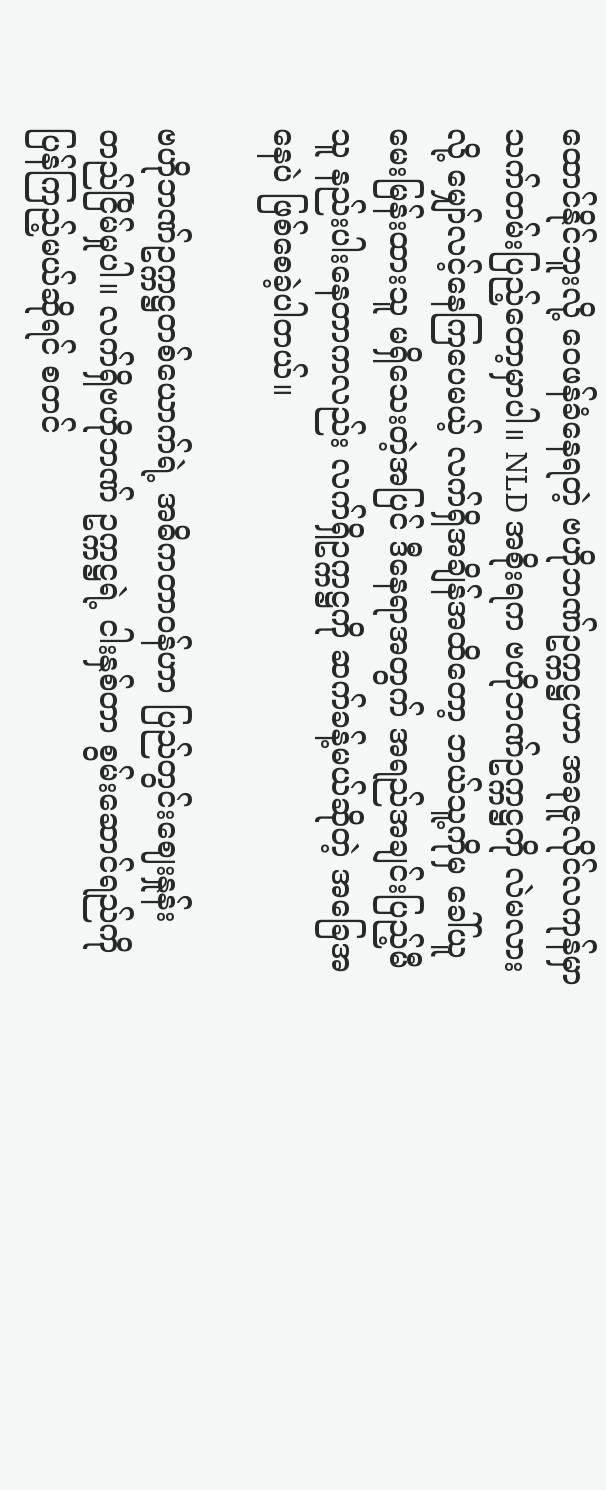ထောင်နိုင်ဘူးလို့ ဝေဖန်ခံနေရတဲ့ ဗဟိုဘဏ်ဥက္ကဋ္ဌဟာ အခုဇူလိုင်လကုန်မှာ သက်တမ်းပြည့်တော့မှာပါ။ NLD အစိုးရက ဗဟိုဘဏ်ဥက္ကဋ္ဌကို လဲမလားလို့ မျှော်လင့်နေကြပေမယ့် လက်ရှိအချိန်အထိတော့ ဘယ်သူ့ကိုမှ ခေါ်ယူမေးမြန်းထားသူ မရှိသေးတဲ့အပြင် ဒီနေရာအတွက် အရည်အချင်းပြည့်မီသူ နည်းပါးနေတာကလည်း လက်ရှိဥက္ကဋ္ဌကို ဆက်ခန့်မယ်ဆိုတဲ့ အခြေအနေပဲ ဖြစ်စေခဲ့ပါတယ်။

ဗဟိုဘဏ်ဥက္ကဋ္ဌတစ်ယောက်ရဲ့ အဓိကတာဝန်ဟာ ပြည်တွင်းဈေးနှုန်း တည်ငြိမ်မှုပါ။ လက်ရှိဗဟိုဘဏ် ဥက္ကဋ္ဌရဲ့ ငါးနှစ်တာ စွမ်းဆောင်ရည်ကို ပြန်ကြည့်မယ်ဆိုရင် စတင်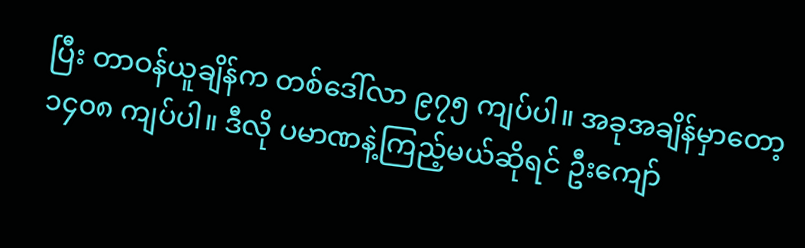ပြီး တာဝန်ယူချိန်က တစ်ဒေါ်လာ ၉၇၅ ကျပ်ပါ။ အခုအချိန်မှာတော့ ၁၄၀၈ ကျပ်ပါ။ ဒီလို ပမာဏနဲ့ကြည့်မယ်ဆိုရင် ဦးကျော်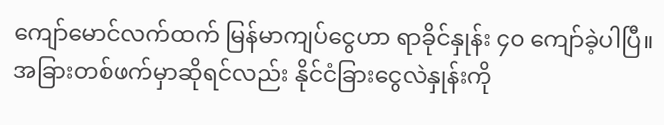ကျော်မောင်လက်ထက် မြန်မာကျပ်ငွေဟာ ရာခိုင်နှုန်း ၄၀ ကျော်ခဲ့ပါပြီ။ အခြားတစ်ဖက်မှာဆိုရင်လည်း နိုင်ငံခြားငွေလဲနှုန်းကို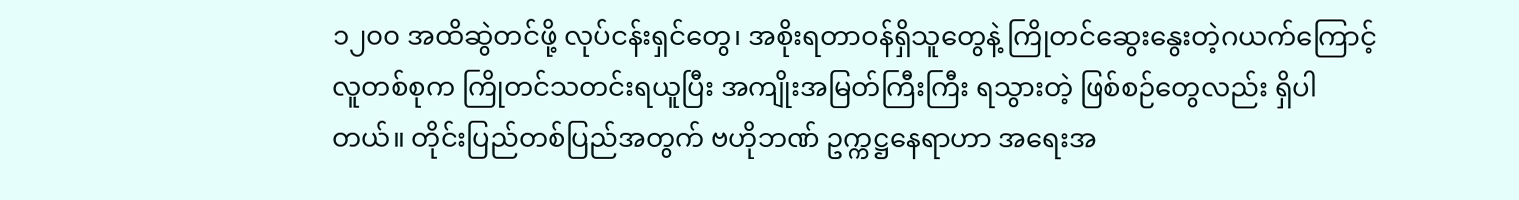၁၂၀၀ အထိဆွဲတင်ဖို့ လုပ်ငန်းရှင်တွေ၊ အစိုးရတာဝန်ရှိသူတွေနဲ့ ကြိုတင်ဆွေးနွေးတဲ့ဂယက်ကြောင့် လူတစ်စုက ကြိုတင်သတင်းရယူပြီး အကျိုးအမြတ်ကြီးကြီး ရသွားတဲ့ ဖြစ်စဉ်တွေလည်း ရှိပါတယ်။ တိုင်းပြည်တစ်ပြည်အတွက် ဗဟိုဘဏ် ဥက္ကဋ္ဌနေရာဟာ အရေးအ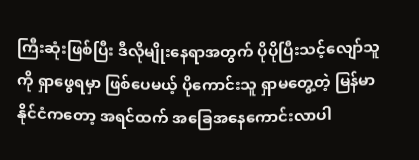ကြီးဆုံးဖြစ်ပြီး ဒီလိုမျိုးနေရာအတွက် ပိုပိုပြီးသင့်လျော်သူကို ရှာဖွေရမှာ ဖြစ်ပေမယ့် ပိုကောင်းသူ ရှာမတွေ့တဲ့ မြန်မာနိုင်ငံကတော့ အရင်ထက် အခြေအနေကောင်းလာပါ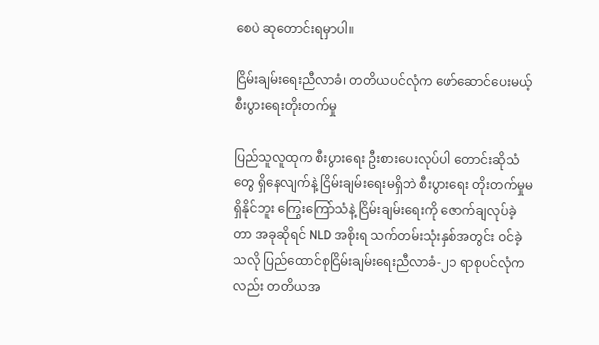စေပဲ ဆုတောင်းရမှာပါ။

ငြိမ်းချမ်းရေးညီလာခံ၊ တတိယပင်လုံက ဖော်ဆောင်ပေးမယ့် စီးပွားရေးတိုးတက်မှု

ပြည်သူလူထုက စီးပွားရေး ဦးစားပေးလုပ်ပါ တောင်းဆိုသံတွေ ရှိနေလျက်နဲ့ ငြိမ်းချမ်းရေးမရှိဘဲ စီးပွားရေး တိုးတက်မှုမရှိနိုင်ဘူး ကြွေးကြော်သံနဲ့ ငြိမ်းချမ်းရေးကို ဇောက်ချလုပ်ခဲ့တာ အခုဆိုရင် NLD အစိုးရ သက်တမ်းသုံးနှစ်အတွင်း ဝင်ခဲ့သလို ပြည်ထောင်စုငြိမ်းချမ်းရေးညီလာခံ-၂၁ ရာစုပင်လုံကလည်း တတိယအ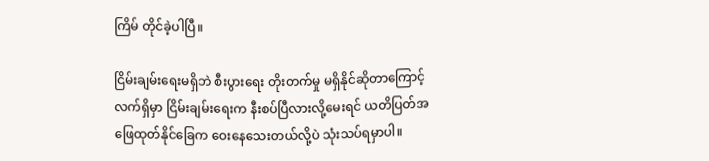ကြိမ် တိုင်ခဲ့ပါပြီ။

ငြိမ်းချမ်းရေးမရှိဘဲ စီးပွားရေး တိုးတက်မှု မရှိနိုင်ဆိုတာကြောင့် လက်ရှိမှာ ငြိမ်းချမ်းရေးက နီးစပ်ပြီလားလို့မေးရင် ယတိပြတ်အဖြေထုတ်နိုင်ခြေက ဝေးနေသေးတယ်လို့ပဲ သုံးသပ်ရမှာပါ။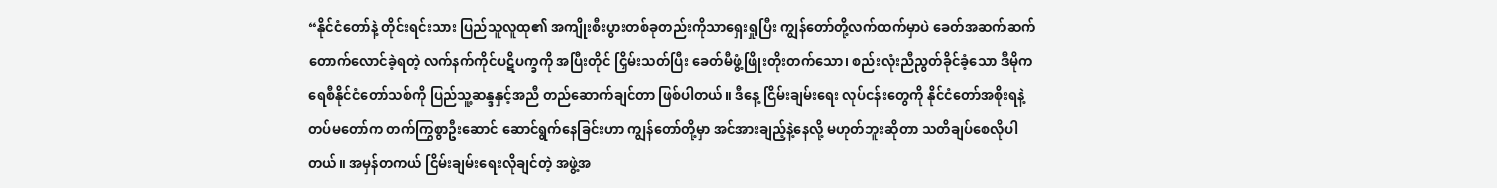“နိုင်ငံတော်နဲ့ တိုင်းရင်းသား ပြည်သူလူထု၏ အကျိုးစီးပွားတစ်ခုတည်းကိုသာရှေးရှုပြီး ကျွန်တော်တို့လက်ထက်မှာပဲ ခေတ်အဆက်ဆက် တောက်လောင်ခဲ့ရတဲ့ လက်နက်ကိုင်ပဋိပက္ခကို အပြီးတိုင် ငြှိမ်းသတ်ပြီး ခေတ်မီဖွံ့ဖြိုးတိုးတက်သော၊ စည်းလုံးညီညွတ်ခိုင်ခံ့သော ဒီမိုကရေစီနိုင်ငံတော်သစ်ကို ပြည်သူ့ဆန္ဒနှင့်အညီ တည်ဆောက်ချင်တာ ဖြစ်ပါတယ်။ ဒီနေ့ ငြိမ်းချမ်းရေး လုပ်ငန်းတွေကို နိုင်ငံတော်အစိုးရနဲ့ တပ်မတော်က တက်ကြွစွာဦးဆောင် ဆောင်ရွက်နေခြင်းဟာ ကျွန်တော်တို့မှာ အင်အားချည့်နဲ့နေလို့ မဟုတ်ဘူးဆိုတာ သတိချပ်စေလိုပါတယ်။ အမှန်တကယ် ငြိမ်းချမ်းရေးလိုချင်တဲ့ အဖွဲ့အ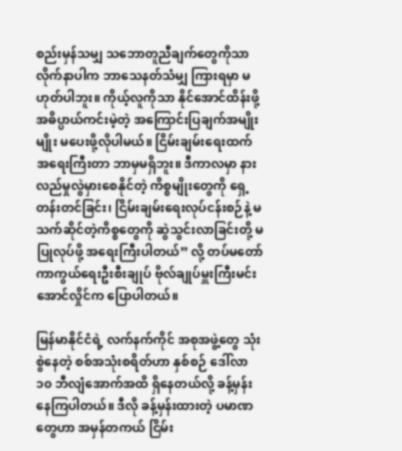စည်းမှန်သမျှ သဘောတူညီချက်တွေကိုသာ လိုက်နာပါက ဘာသေနတ်သံမျှ ကြားရမှာ မဟုတ်ပါဘူး။ ကိုယ့်လူကိုသာ နိုင်အောင်ထိန်းဖို့ အဓိပ္ပာယ်ကင်းမဲ့တဲ့ အကြောင်းပြချက်အမျိုးမျိုး မပေးဖို့လိုပါမယ်။ ငြိမ်းချမ်းရေးထက် အရေးကြီးတာ ဘာမှမရှိဘူး။ ဒီကာလမှာ နားလည်မှုလွဲမှားစေနိုင်တဲ့ ကိစ္စမျိုးတွေကို ရှေ့တန်းတင်ခြင်း၊ ငြိမ်းချမ်းရေးလုပ်ငန်းစဉ်နဲ့ မသက်ဆိုင်တဲ့ကိစ္စတွေကို ဆွဲသွင်းလာခြင်းတို့ မပြုလုပ်ဖို့ အရေးကြီးပါတယ်” လို့ တပ်မတော်ကာကွယ်ရေးဦးစီးချုပ် ဗိုလ်ချုပ်မှူးကြီးမင်းအောင်လှိုင်က ပြောပါတယ်။

မြန်မာနိုင်ငံရဲ့ လက်နက်ကိုင် အစုအဖွဲ့တွေ သုံးစွဲနေတဲ့ စစ်အသုံးစရိတ်ဟာ နှစ်စဉ် ဒေါ်လာ ၁၀ ဘီလျံအောက်အထိ ရှိနေတယ်လို့ ခန့်မှန်းနေကြပါတယ်။ ဒီလို ခန့်မှန်းထားတဲ့ ပမာဏတွေဟာ အမှန်တကယ် ငြိမ်း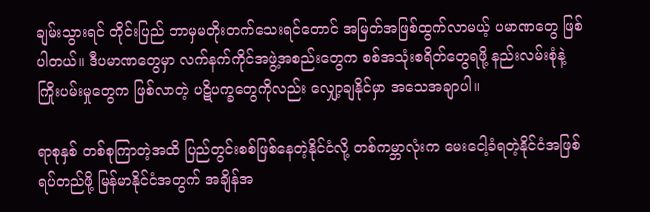ချမ်းသွားရင် တိုင်းပြည် ဘာမှမတိုးတက်သေးရင်တောင် အမြတ်အဖြစ်ထွက်လာမယ့် ပမာဏတွေ ဖြစ်ပါတယ်။ ဒီပမာဏတွေမှာ လက်နက်ကိုင်အဖွဲ့အစည်းတွေက စစ်အသုံးစရိတ်တွေရဖို့ နည်းလမ်းစုံနဲ့ ကြိုးပမ်းမှုတွေက ဖြစ်လာတဲ့ ပဋိပက္ခတွေကိုလည်း လျှော့ချနိုင်မှာ အသေအချာပါ။

ရာစုနှစ် တစ်စုကြာတဲ့အထိ ပြည်တွင်းစစ်ဖြစ်နေတဲ့နိုင်ငံလို့ တစ်ကမ္ဘာလုံးက မေးငေါ့ခံရတဲ့နိုင်ငံအဖြစ် ရပ်တည်ဖို့ မြန်မာနိုင်ငံအတွက် အချိန်အ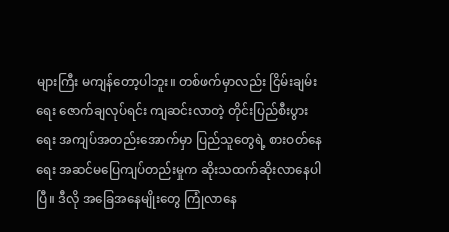များကြီး မကျန်တော့ပါဘူး။ တစ်ဖက်မှာလည်း ငြိမ်းချမ်းရေး ဇောက်ချလုပ်ရင်း ကျဆင်းလာတဲ့ တိုင်းပြည်စီးပွားရေး အကျပ်အတည်းအောက်မှာ ပြည်သူတွေရဲ့ စားဝတ်နေရေး အဆင်မပြေကျပ်တည်းမှုက ဆိုးသထက်ဆိုးလာနေပါပြီ။ ဒီလို အခြေအနေမျိုးတွေ ကြုံလာနေ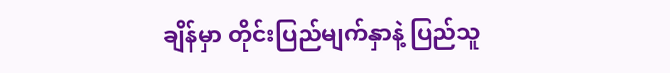ချိန်မှာ တိုင်းပြည်မျက်နှာနဲ့ ပြည်သူ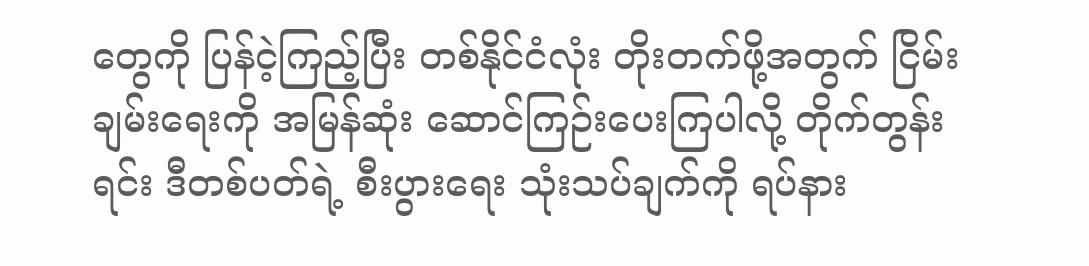တွေကို ပြန်ငဲ့ကြည့်ပြီး တစ်နိုင်ငံလုံး တိုးတက်ဖို့အတွက် ငြိမ်းချမ်းရေးကို အမြန်ဆုံး ဆောင်ကြဉ်းပေးကြပါလို့ တိုက်တွန်းရင်း ဒီတစ်ပတ်ရဲ့ စီးပွားရေး သုံးသပ်ချက်ကို ရပ်နား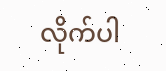လိုက်ပါ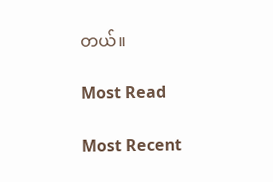တယ်။

Most Read

Most Recent